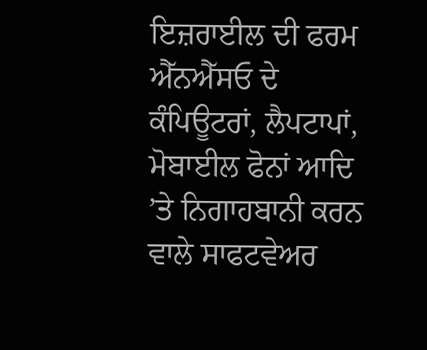ਇਜ਼ਰਾਈਲ ਦੀ ਫਰਮ ਐੱਨਐੱਸਓ ਦੇ ਕੰਪਿਊਟਰਾਂ, ਲੈਪਟਾਪਾਂ, ਮੋਬਾਈਲ ਫੋਨਾਂ ਆਦਿ ’ਤੇ ਨਿਗਾਹਬਾਨੀ ਕਰਨ ਵਾਲੇ ਸਾਫਟਵੇਅਰ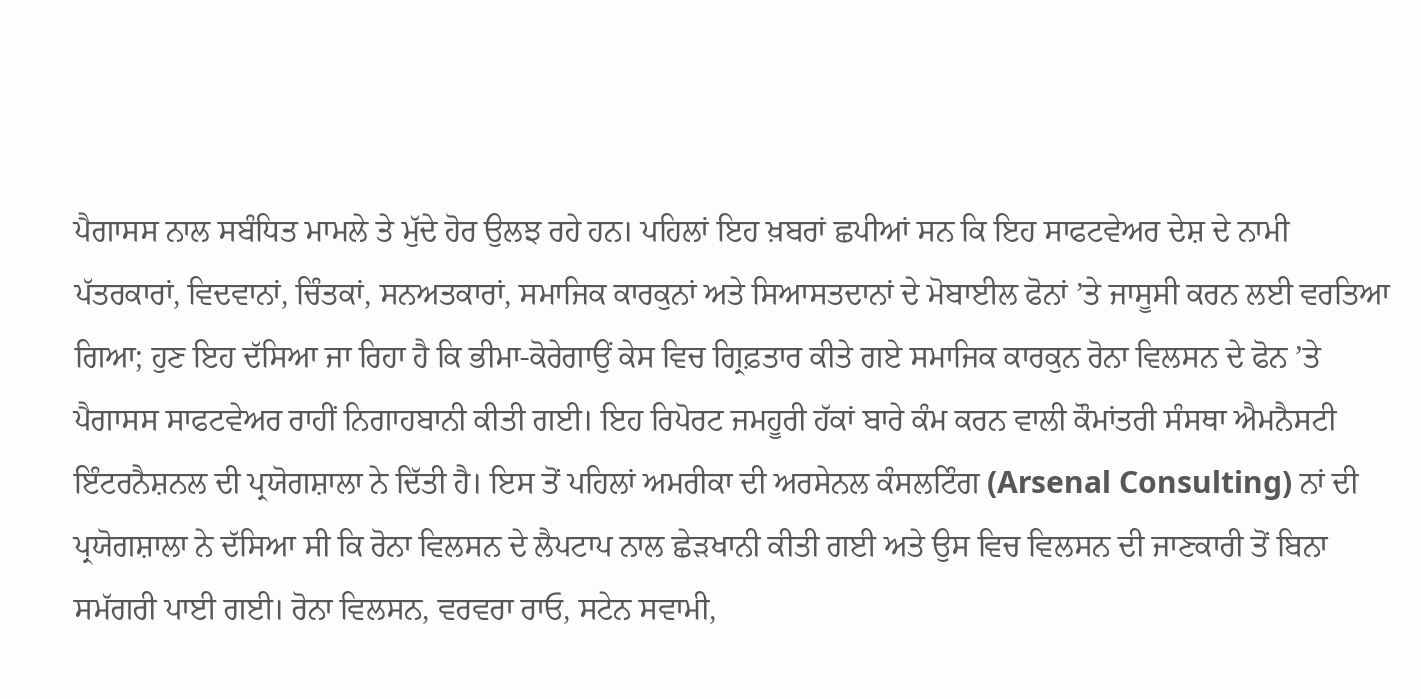ਪੈਗਾਸਸ ਨਾਲ ਸਬੰਧਿਤ ਮਾਮਲੇ ਤੇ ਮੁੱਦੇ ਹੋਰ ਉਲਝ ਰਹੇ ਹਨ। ਪਹਿਲਾਂ ਇਹ ਖ਼ਬਰਾਂ ਛਪੀਆਂ ਸਨ ਕਿ ਇਹ ਸਾਫਟਵੇਅਰ ਦੇਸ਼ ਦੇ ਨਾਮੀ ਪੱਤਰਕਾਰਾਂ, ਵਿਦਵਾਨਾਂ, ਚਿੰਤਕਾਂ, ਸਨਅਤਕਾਰਾਂ, ਸਮਾਜਿਕ ਕਾਰਕੁਨਾਂ ਅਤੇ ਸਿਆਸਤਦਾਨਾਂ ਦੇ ਮੋਬਾਈਲ ਫੋਨਾਂ ’ਤੇ ਜਾਸੂਸੀ ਕਰਨ ਲਈ ਵਰਤਿਆ ਗਿਆ; ਹੁਣ ਇਹ ਦੱਸਿਆ ਜਾ ਰਿਹਾ ਹੈ ਕਿ ਭੀਮਾ-ਕੋਰੇਗਾਉਂ ਕੇਸ ਵਿਚ ਗ੍ਰਿਫ਼ਤਾਰ ਕੀਤੇ ਗਏ ਸਮਾਜਿਕ ਕਾਰਕੁਨ ਰੋਨਾ ਵਿਲਸਨ ਦੇ ਫੋਨ ’ਤੇ ਪੈਗਾਸਸ ਸਾਫਟਵੇਅਰ ਰਾਹੀਂ ਨਿਗਾਹਬਾਨੀ ਕੀਤੀ ਗਈ। ਇਹ ਰਿਪੋਰਟ ਜਮਹੂਰੀ ਹੱਕਾਂ ਬਾਰੇ ਕੰਮ ਕਰਨ ਵਾਲੀ ਕੌਮਾਂਤਰੀ ਸੰਸਥਾ ਐਮਨੈਸਟੀ ਇੰਟਰਨੈਸ਼ਨਲ ਦੀ ਪ੍ਰਯੋਗਸ਼ਾਲਾ ਨੇ ਦਿੱਤੀ ਹੈ। ਇਸ ਤੋਂ ਪਹਿਲਾਂ ਅਮਰੀਕਾ ਦੀ ਅਰਸੇਨਲ ਕੰਸਲਟਿੰਗ (Arsenal Consulting) ਨਾਂ ਦੀ ਪ੍ਰਯੋਗਸ਼ਾਲਾ ਨੇ ਦੱਸਿਆ ਸੀ ਕਿ ਰੋਨਾ ਵਿਲਸਨ ਦੇ ਲੈਪਟਾਪ ਨਾਲ ਛੇੜਖਾਨੀ ਕੀਤੀ ਗਈ ਅਤੇ ਉਸ ਵਿਚ ਵਿਲਸਨ ਦੀ ਜਾਣਕਾਰੀ ਤੋਂ ਬਿਨਾ ਸਮੱਗਰੀ ਪਾਈ ਗਈ। ਰੋਨਾ ਵਿਲਸਨ, ਵਰਵਰਾ ਰਾਓ, ਸਟੇਨ ਸਵਾਮੀ,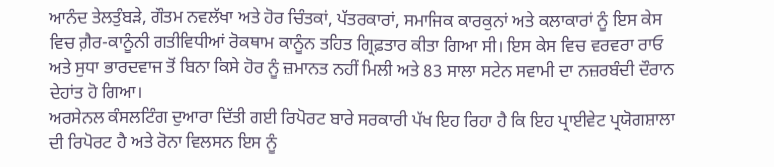ਆਨੰਦ ਤੇਲਤੁੰਬੜੇ, ਗੌਤਮ ਨਵਲੱਖਾ ਅਤੇ ਹੋਰ ਚਿੰਤਕਾਂ, ਪੱਤਰਕਾਰਾਂ, ਸਮਾਜਿਕ ਕਾਰਕੁਨਾਂ ਅਤੇ ਕਲਾਕਾਰਾਂ ਨੂੰ ਇਸ ਕੇਸ ਵਿਚ ਗ਼ੈਰ-ਕਾਨੂੰਨੀ ਗਤੀਵਿਧੀਆਂ ਰੋਕਥਾਮ ਕਾਨੂੰਨ ਤਹਿਤ ਗ੍ਰਿਫ਼ਤਾਰ ਕੀਤਾ ਗਿਆ ਸੀ। ਇਸ ਕੇਸ ਵਿਚ ਵਰਵਰਾ ਰਾਓ ਅਤੇ ਸੁਧਾ ਭਾਰਦਵਾਜ ਤੋਂ ਬਿਨਾ ਕਿਸੇ ਹੋਰ ਨੂੰ ਜ਼ਮਾਨਤ ਨਹੀਂ ਮਿਲੀ ਅਤੇ 83 ਸਾਲਾ ਸਟੇਨ ਸਵਾਮੀ ਦਾ ਨਜ਼ਰਬੰਦੀ ਦੌਰਾਨ ਦੇਹਾਂਤ ਹੋ ਗਿਆ।
ਅਰਸੇਨਲ ਕੰਸਲਟਿੰਗ ਦੁਆਰਾ ਦਿੱਤੀ ਗਈ ਰਿਪੋਰਟ ਬਾਰੇ ਸਰਕਾਰੀ ਪੱਖ ਇਹ ਰਿਹਾ ਹੈ ਕਿ ਇਹ ਪ੍ਰਾਈਵੇਟ ਪ੍ਰਯੋਗਸ਼ਾਲਾ ਦੀ ਰਿਪੋਰਟ ਹੈ ਅਤੇ ਰੋਨਾ ਵਿਲਸਨ ਇਸ ਨੂੰ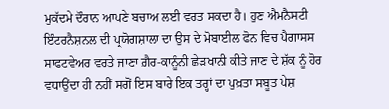ਮੁਕੱਦਮੇ ਦੌਰਾਨ ਆਪਣੇ ਬਚਾਅ ਲਈ ਵਰਤ ਸਕਦਾ ਹੈ। ਹੁਣ ਐਮਨੈਸਟੀ ਇੰਟਰਨੈਸ਼ਨਲ ਦੀ ਪ੍ਰਯੋਗਸ਼ਾਲਾ ਦਾ ਉਸ ਦੇ ਮੋਬਾਈਲ ਫੋਨ ਵਿਚ ਪੈਗਾਸਸ ਸਾਫਟਵੇਅਰ ਵਰਤੇ ਜਾਣਾ ਗ਼ੈਰ-ਕਾਨੂੰਨੀ ਛੇੜਖਾਨੀ ਕੀਤੇ ਜਾਣ ਦੇ ਸ਼ੱਕ ਨੂੰ ਹੋਰ ਵਧਾਉਂਦਾ ਹੀ ਨਹੀਂ ਸਗੋਂ ਇਸ ਬਾਰੇ ਇਕ ਤਰ੍ਹਾਂ ਦਾ ਪੁਖ਼ਤਾ ਸਬੂਤ ਪੇਸ਼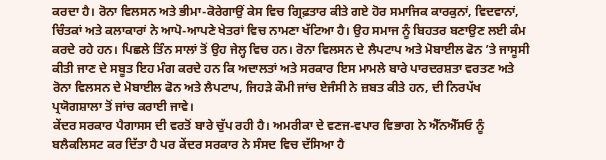ਕਰਦਾ ਹੈ। ਰੋਨਾ ਵਿਲਸਨ ਅਤੇ ਭੀਮਾ-ਕੋਰੇਗਾਉਂ ਕੇਸ ਵਿਚ ਗ੍ਰਿਫ਼ਤਾਰ ਕੀਤੇ ਗਏ ਹੋਰ ਸਮਾਜਿਕ ਕਾਰਕੁਨਾਂ, ਵਿਦਵਾਨਾਂ, ਚਿੰਤਕਾਂ ਅਤੇ ਕਲਾਕਾਰਾਂ ਨੇ ਆਪੋ-ਆਪਣੇ ਖੇਤਰਾਂ ਵਿਚ ਨਾਮਣਾ ਖੱਟਿਆ ਹੈ। ਉਹ ਸਮਾਜ ਨੂੰ ਬਿਹਤਰ ਬਣਾਉਣ ਲਈ ਕੰਮ ਕਰਦੇ ਰਹੇ ਹਨ। ਪਿਛਲੇ ਤਿੰਨ ਸਾਲਾਂ ਤੋਂ ਉਹ ਜੇਲ੍ਹ ਵਿਚ ਹਨ। ਰੋਨਾ ਵਿਲਸਨ ਦੇ ਲੈਪਟਾਪ ਅਤੇ ਮੋਬਾਈਲ ਫੋਨ ’ਤੇ ਜਾਸੂਸੀ ਕੀਤੀ ਜਾਣ ਦੇ ਸਬੂਤ ਇਹ ਮੰਗ ਕਰਦੇ ਹਨ ਕਿ ਅਦਾਲਤਾਂ ਅਤੇ ਸਰਕਾਰ ਇਸ ਮਾਮਲੇ ਬਾਰੇ ਪਾਰਦਰਸ਼ਤਾ ਵਰਤਣ ਅਤੇ ਰੋਨਾ ਵਿਲਸਨ ਦੇ ਮੋਬਾਈਲ ਫੋਨ ਅਤੇ ਲੈਪਟਾਪ, ਜਿਹੜੇ ਕੌਮੀ ਜਾਂਚ ਏਜੰਸੀ ਨੇ ਜ਼ਬਤ ਕੀਤੇ ਹਨ, ਦੀ ਨਿਰਪੱਖ ਪ੍ਰਯੋਗਸ਼ਾਲਾ ਤੋਂ ਜਾਂਚ ਕਰਾਈ ਜਾਵੇ।
ਕੇਂਦਰ ਸਰਕਾਰ ਪੈਗਾਸਸ ਦੀ ਵਰਤੋਂ ਬਾਰੇ ਚੁੱਪ ਰਹੀ ਹੈ। ਅਮਰੀਕਾ ਦੇ ਵਣਜ-ਵਪਾਰ ਵਿਭਾਗ ਨੇ ਐੱਨਐੱਸਓ ਨੂੰ ਬਲੈਕਲਿਸਟ ਕਰ ਦਿੱਤਾ ਹੈ ਪਰ ਕੇਂਦਰ ਸਰਕਾਰ ਨੇ ਸੰਸਦ ਵਿਚ ਦੱਸਿਆ ਹੈ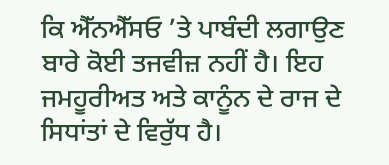ਕਿ ਐੱਨਐੱਸਓ ’ਤੇ ਪਾਬੰਦੀ ਲਗਾਉਣ ਬਾਰੇ ਕੋਈ ਤਜਵੀਜ਼ ਨਹੀਂ ਹੈ। ਇਹ ਜਮਹੂਰੀਅਤ ਅਤੇ ਕਾਨੂੰਨ ਦੇ ਰਾਜ ਦੇ ਸਿਧਾਂਤਾਂ ਦੇ ਵਿਰੁੱਧ ਹੈ।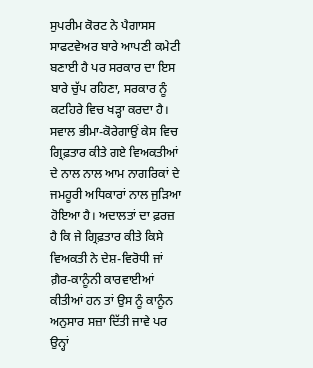ਸੁਪਰੀਮ ਕੋਰਟ ਨੇ ਪੈਗਾਸਸ ਸਾਫਟਵੇਅਰ ਬਾਰੇ ਆਪਣੀ ਕਮੇਟੀ ਬਣਾਈ ਹੈ ਪਰ ਸਰਕਾਰ ਦਾ ਇਸ ਬਾਰੇ ਚੁੱਪ ਰਹਿਣਾ, ਸਰਕਾਰ ਨੂੰ ਕਟਹਿਰੇ ਵਿਚ ਖੜ੍ਹਾ ਕਰਦਾ ਹੈ। ਸਵਾਲ ਭੀਮਾ-ਕੋਰੇਗਾਉਂ ਕੇਸ ਵਿਚ ਗ੍ਰਿਫ਼ਤਾਰ ਕੀਤੇ ਗਏ ਵਿਅਕਤੀਆਂ ਦੇ ਨਾਲ ਨਾਲ ਆਮ ਨਾਗਰਿਕਾਂ ਦੇ ਜਮਹੂਰੀ ਅਧਿਕਾਰਾਂ ਨਾਲ ਜੁੜਿਆ ਹੋਇਆ ਹੈ। ਅਦਾਲਤਾਂ ਦਾ ਫ਼ਰਜ਼ ਹੈ ਕਿ ਜੇ ਗ੍ਰਿਫ਼ਤਾਰ ਕੀਤੇ ਕਿਸੇ ਵਿਅਕਤੀ ਨੇ ਦੇਸ਼-ਵਿਰੋਧੀ ਜਾਂ ਗ਼ੈਰ-ਕਾਨੂੰਨੀ ਕਾਰਵਾਈਆਂ ਕੀਤੀਆਂ ਹਨ ਤਾਂ ਉਸ ਨੂੰ ਕਾਨੂੰਨ ਅਨੁਸਾਰ ਸਜ਼ਾ ਦਿੱਤੀ ਜਾਵੇ ਪਰ ਉਨ੍ਹਾਂ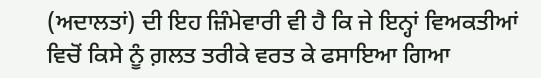(ਅਦਾਲਤਾਂ) ਦੀ ਇਹ ਜ਼ਿੰਮੇਵਾਰੀ ਵੀ ਹੈ ਕਿ ਜੇ ਇਨ੍ਹਾਂ ਵਿਅਕਤੀਆਂ ਵਿਚੋਂ ਕਿਸੇ ਨੂੰ ਗ਼ਲਤ ਤਰੀਕੇ ਵਰਤ ਕੇ ਫਸਾਇਆ ਗਿਆ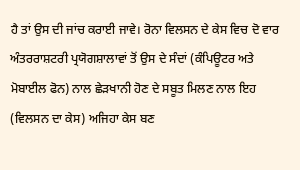ਹੈ ਤਾਂ ਉਸ ਦੀ ਜਾਂਚ ਕਰਾਈ ਜਾਵੇ। ਰੋਨਾ ਵਿਲਸਨ ਦੇ ਕੇਸ ਵਿਚ ਦੋ ਵਾਰ ਅੰਤਰਰਾਸ਼ਟਰੀ ਪ੍ਰਯੋਗਸ਼ਾਲਾਵਾਂ ਤੋਂ ਉਸ ਦੇ ਸੰਦਾਂ (ਕੰਪਿਊਟਰ ਅਤੇ ਮੋਬਾਈਲ ਫੋਨ) ਨਾਲ ਛੇੜਖਾਨੀ ਹੋਣ ਦੇ ਸਬੂਤ ਮਿਲਣ ਨਾਲ ਇਹ (ਵਿਲਸਨ ਦਾ ਕੇਸ) ਅਜਿਹਾ ਕੇਸ ਬਣ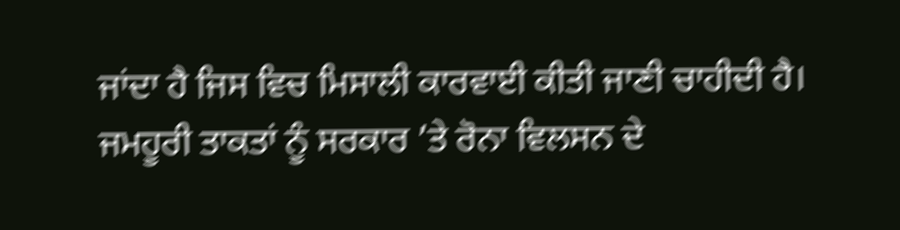ਜਾਂਦਾ ਹੈ ਜਿਸ ਵਿਚ ਮਿਸਾਲੀ ਕਾਰਵਾਈ ਕੀਤੀ ਜਾਣੀ ਚਾਹੀਦੀ ਹੈ। ਜਮਹੂਰੀ ਤਾਕਤਾਂ ਨੂੰ ਸਰਕਾਰ ’ਤੇ ਰੋਨਾ ਵਿਲਸਨ ਦੇ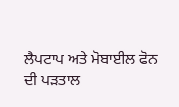ਲੈਪਟਾਪ ਅਤੇ ਮੋਬਾਈਲ ਫੋਨ ਦੀ ਪੜਤਾਲ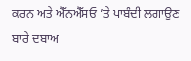ਕਰਨ ਅਤੇ ਐੱਨਐੱਸਓ ’ਤੇ ਪਾਬੰਦੀ ਲਗਾਉਣ ਬਾਰੇ ਦਬਾਅ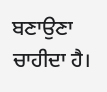ਬਣਾਉਣਾ ਚਾਹੀਦਾ ਹੈ।